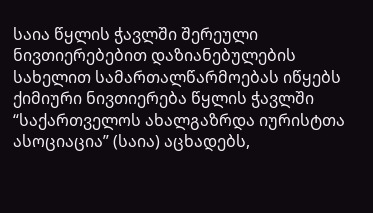საია წყლის ჭავლში შერეული ნივთიერებებით დაზიანებულების სახელით სამართალწარმოებას იწყებს
ქიმიური ნივთიერება წყლის ჭავლში
“საქართველოს ახალგაზრდა იურისტთა ასოციაცია” (საია) აცხადებს,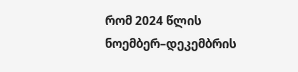რომ 2024 წლის ნოემბერ–დეკემბრის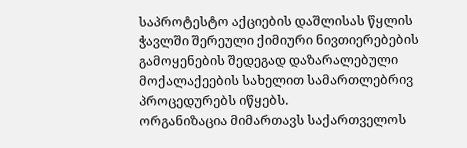საპროტესტო აქციების დაშლისას წყლის ჭავლში შერეული ქიმიური ნივთიერებების გამოყენების შედეგად დაზარალებული მოქალაქეების სახელით სამართლებრივ პროცედურებს იწყებს.
ორგანიზაცია მიმართავს საქართველოს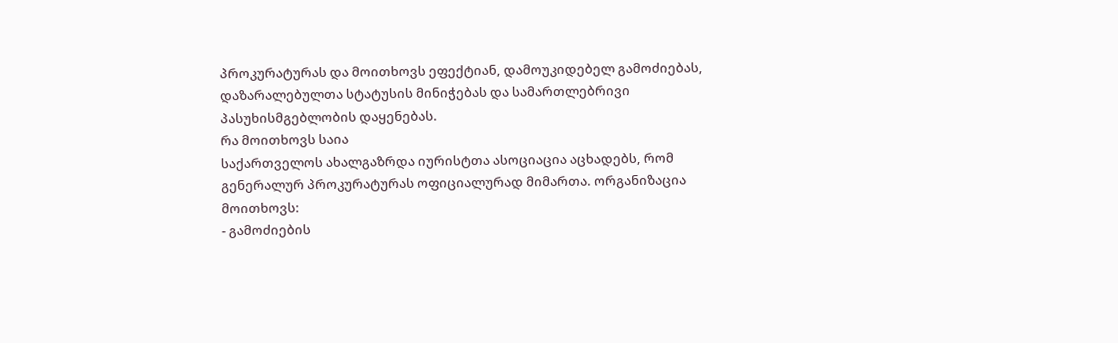პროკურატურას და მოითხოვს ეფექტიან, დამოუკიდებელ გამოძიებას, დაზარალებულთა სტატუსის მინიჭებას და სამართლებრივი პასუხისმგებლობის დაყენებას.
რა მოითხოვს საია
საქართველოს ახალგაზრდა იურისტთა ასოციაცია აცხადებს, რომ გენერალურ პროკურატურას ოფიციალურად მიმართა. ორგანიზაცია მოითხოვს:
- გამოძიების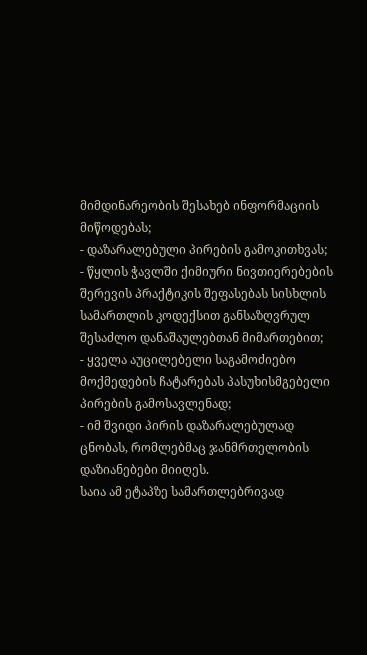მიმდინარეობის შესახებ ინფორმაციის მიწოდებას;
- დაზარალებული პირების გამოკითხვას;
- წყლის ჭავლში ქიმიური ნივთიერებების შერევის პრაქტიკის შეფასებას სისხლის სამართლის კოდექსით განსაზღვრულ შესაძლო დანაშაულებთან მიმართებით;
- ყველა აუცილებელი საგამოძიებო მოქმედების ჩატარებას პასუხისმგებელი პირების გამოსავლენად;
- იმ შვიდი პირის დაზარალებულად ცნობას, რომლებმაც ჯანმრთელობის დაზიანებები მიიღეს.
საია ამ ეტაპზე სამართლებრივად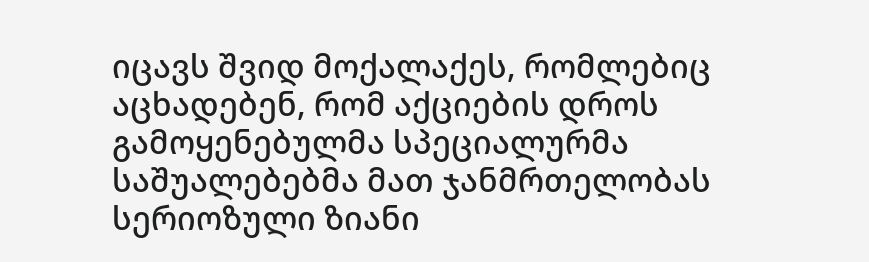იცავს შვიდ მოქალაქეს, რომლებიც აცხადებენ, რომ აქციების დროს გამოყენებულმა სპეციალურმა საშუალებებმა მათ ჯანმრთელობას სერიოზული ზიანი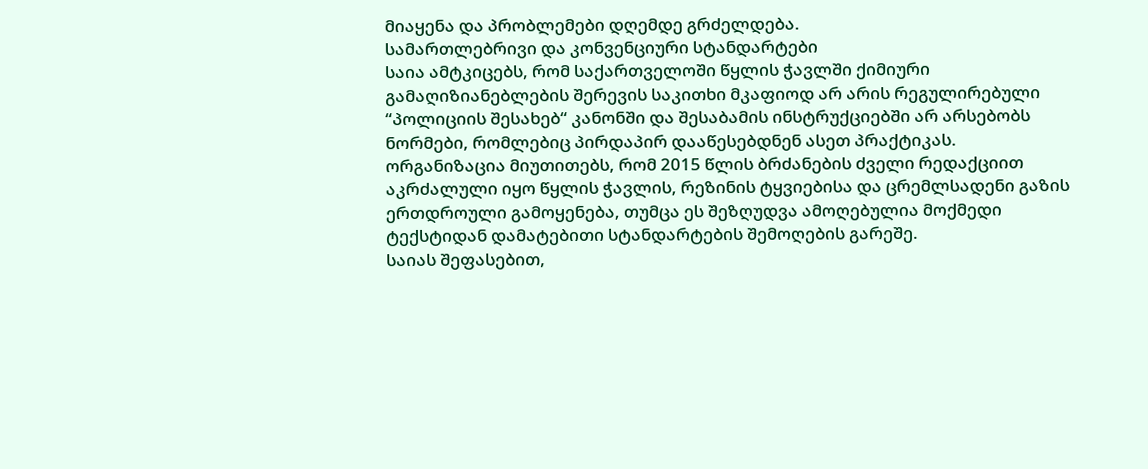მიაყენა და პრობლემები დღემდე გრძელდება.
სამართლებრივი და კონვენციური სტანდარტები
საია ამტკიცებს, რომ საქართველოში წყლის ჭავლში ქიმიური გამაღიზიანებლების შერევის საკითხი მკაფიოდ არ არის რეგულირებული “პოლიციის შესახებ“ კანონში და შესაბამის ინსტრუქციებში არ არსებობს ნორმები, რომლებიც პირდაპირ დააწესებდნენ ასეთ პრაქტიკას.
ორგანიზაცია მიუთითებს, რომ 2015 წლის ბრძანების ძველი რედაქციით აკრძალული იყო წყლის ჭავლის, რეზინის ტყვიებისა და ცრემლსადენი გაზის ერთდროული გამოყენება, თუმცა ეს შეზღუდვა ამოღებულია მოქმედი ტექსტიდან დამატებითი სტანდარტების შემოღების გარეშე.
საიას შეფასებით,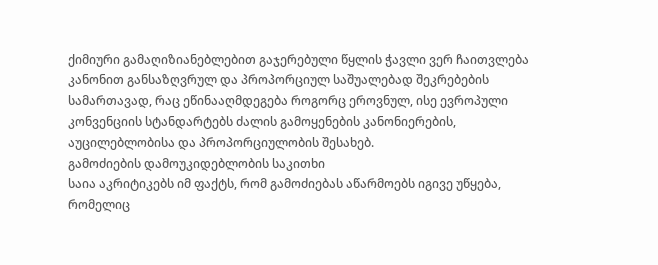ქიმიური გამაღიზიანებლებით გაჯერებული წყლის ჭავლი ვერ ჩაითვლება კანონით განსაზღვრულ და პროპორციულ საშუალებად შეკრებების სამართავად, რაც ეწინააღმდეგება როგორც ეროვნულ, ისე ევროპული კონვენციის სტანდარტებს ძალის გამოყენების კანონიერების, აუცილებლობისა და პროპორციულობის შესახებ.
გამოძიების დამოუკიდებლობის საკითხი
საია აკრიტიკებს იმ ფაქტს, რომ გამოძიებას აწარმოებს იგივე უწყება, რომელიც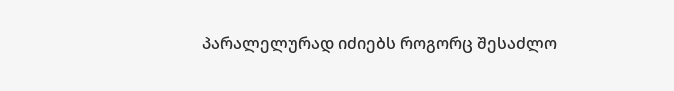პარალელურად იძიებს როგორც შესაძლო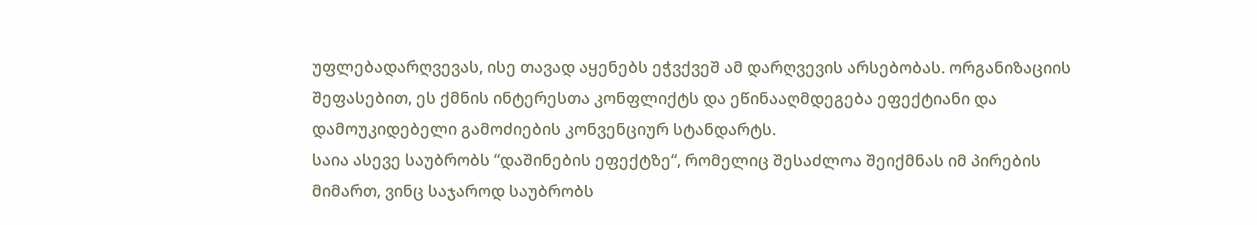უფლებადარღვევას, ისე თავად აყენებს ეჭვქვეშ ამ დარღვევის არსებობას. ორგანიზაციის შეფასებით, ეს ქმნის ინტერესთა კონფლიქტს და ეწინააღმდეგება ეფექტიანი და დამოუკიდებელი გამოძიების კონვენციურ სტანდარტს.
საია ასევე საუბრობს “დაშინების ეფექტზე“, რომელიც შესაძლოა შეიქმნას იმ პირების მიმართ, ვინც საჯაროდ საუბრობს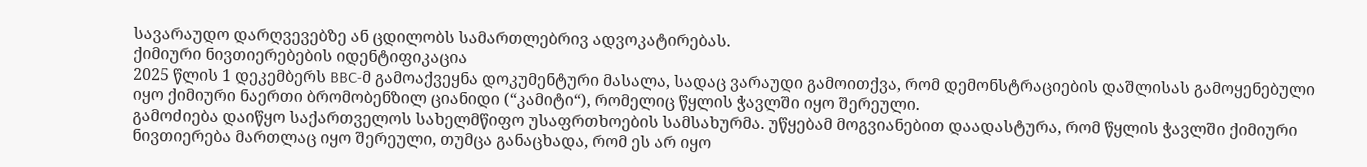სავარაუდო დარღვევებზე ან ცდილობს სამართლებრივ ადვოკატირებას.
ქიმიური ნივთიერებების იდენტიფიკაცია
2025 წლის 1 დეკემბერს BBC-მ გამოაქვეყნა დოკუმენტური მასალა, სადაც ვარაუდი გამოითქვა, რომ დემონსტრაციების დაშლისას გამოყენებული იყო ქიმიური ნაერთი ბრომობენზილ ციანიდი (“კამიტი“), რომელიც წყლის ჭავლში იყო შერეული.
გამოძიება დაიწყო საქართველოს სახელმწიფო უსაფრთხოების სამსახურმა. უწყებამ მოგვიანებით დაადასტურა, რომ წყლის ჭავლში ქიმიური ნივთიერება მართლაც იყო შერეული, თუმცა განაცხადა, რომ ეს არ იყო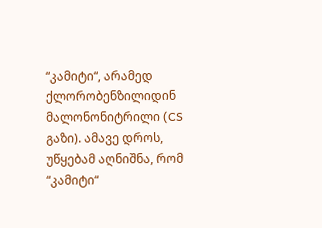“კამიტი“, არამედ ქლორობენზილიდინ მალონონიტრილი (CS გაზი). ამავე დროს, უწყებამ აღნიშნა, რომ “კამიტი“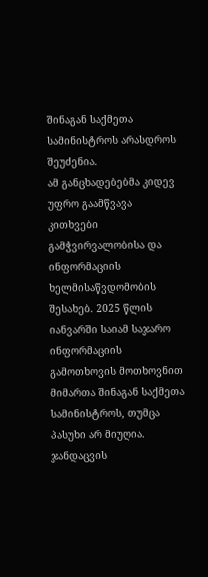შინაგან საქმეთა სამინისტროს არასდროს შეუძენია.
ამ განცხადებებმა კიდევ უფრო გაამწვავა კითხვები გამჭვირვალობისა და ინფორმაციის ხელმისაწვდომობის შესახებ. 2025 წლის იანვარში საიამ საჯარო ინფორმაციის გამოთხოვის მოთხოვნით მიმართა შინაგან საქმეთა სამინისტროს, თუმცა პასუხი არ მიუღია. ჯანდაცვის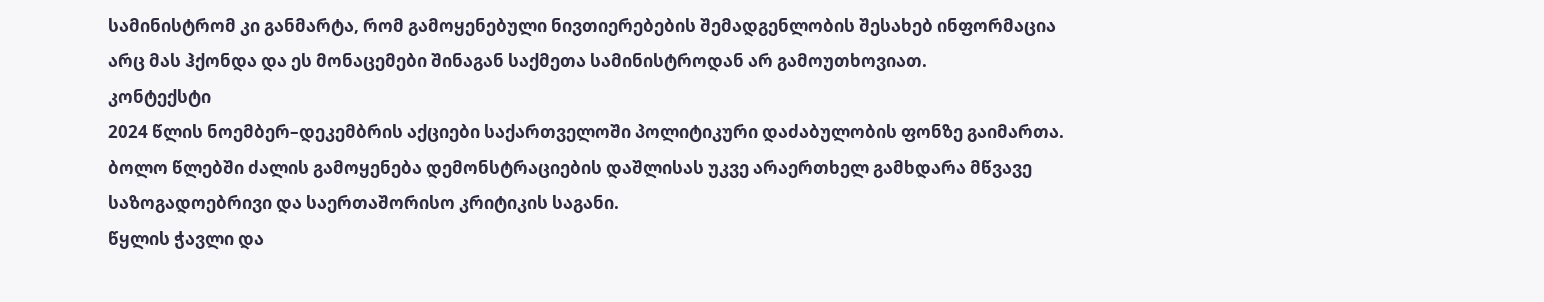სამინისტრომ კი განმარტა, რომ გამოყენებული ნივთიერებების შემადგენლობის შესახებ ინფორმაცია არც მას ჰქონდა და ეს მონაცემები შინაგან საქმეთა სამინისტროდან არ გამოუთხოვიათ.
კონტექსტი
2024 წლის ნოემბერ–დეკემბრის აქციები საქართველოში პოლიტიკური დაძაბულობის ფონზე გაიმართა. ბოლო წლებში ძალის გამოყენება დემონსტრაციების დაშლისას უკვე არაერთხელ გამხდარა მწვავე საზოგადოებრივი და საერთაშორისო კრიტიკის საგანი.
წყლის ჭავლი და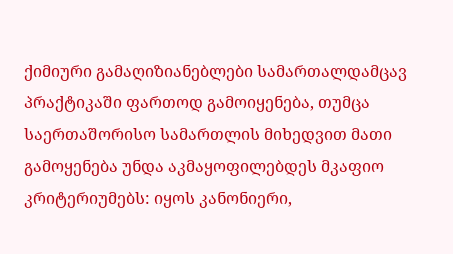ქიმიური გამაღიზიანებლები სამართალდამცავ პრაქტიკაში ფართოდ გამოიყენება, თუმცა საერთაშორისო სამართლის მიხედვით მათი გამოყენება უნდა აკმაყოფილებდეს მკაფიო კრიტერიუმებს: იყოს კანონიერი,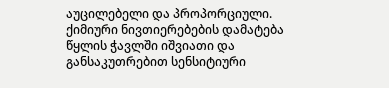აუცილებელი და პროპორციული. ქიმიური ნივთიერებების დამატება წყლის ჭავლში იშვიათი და განსაკუთრებით სენსიტიური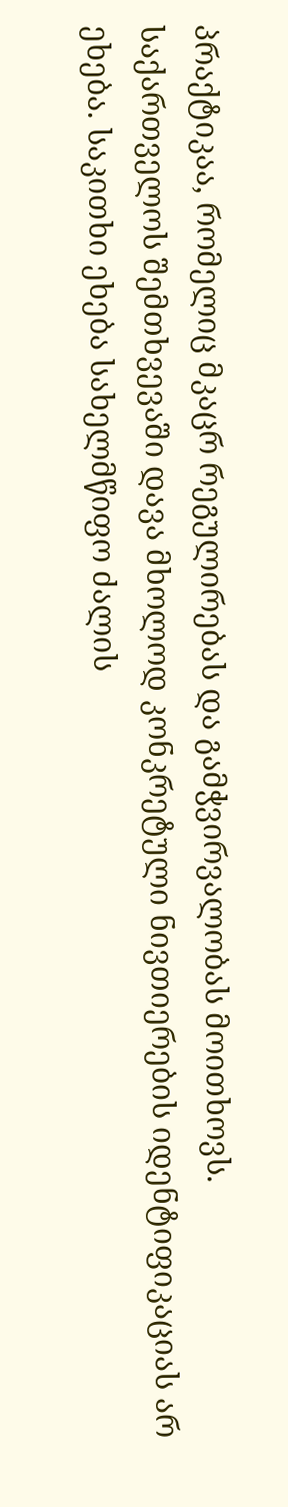პრაქტიკაა, რომელიც მკაცრ რეგულირებას და გამჭვირვალობას მოითხოვს.
საქართველოს შემთხვევაში დავა მხოლოდ კონკრეტული ნივთიერების იდენტიფიკაციას არ ეხება. საკითხი ეხება სახელმწიფო ძალის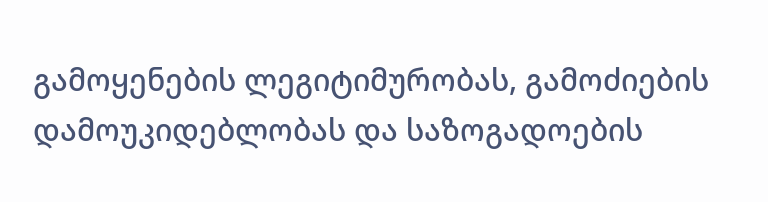გამოყენების ლეგიტიმურობას, გამოძიების დამოუკიდებლობას და საზოგადოების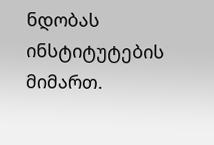ნდობას ინსტიტუტების მიმართ.